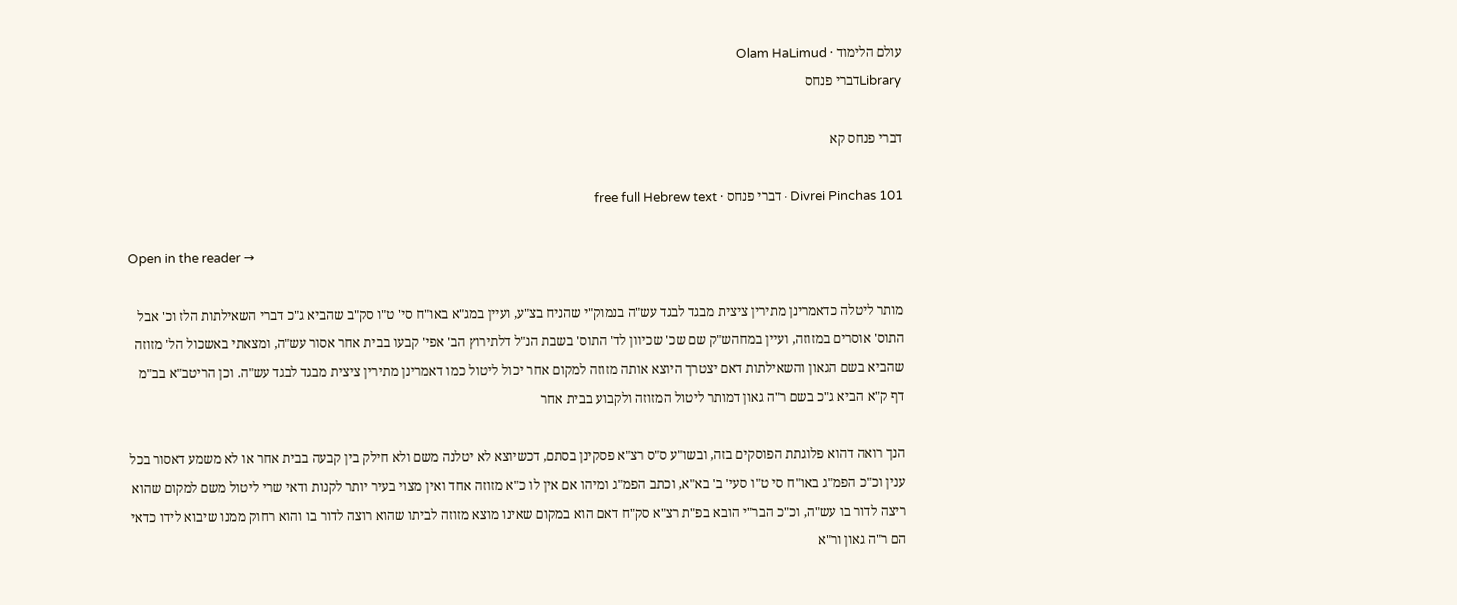עולם הלימוד · Olam HaLimud
Libraryדברי פנחס

דברי פנחס קא

Divrei Pinchas 101 · דברי פנחס · free full Hebrew text

Open in the reader →

מותר ליטלה כדאמרינן מתירין ציצית מבגד לבגד עש"ה בנמוק"י שהניח בצ"ע, ועיין במג"א באו"ח סי' ט"ו סק"ב שהביא ג"כ דברי השאילתות הלז וכ' אבל התוס' אוסרים במזוזה, ועיין במחהש"ק שם שכ' שכיוון לד' התוס' בשבת הנ"ל דלתירוץ הב' אפי' קבעו בבית אחר אסור עש"ה, ומצאתי באשכול הל' מזוזה שהביא בשם הגאון והשאילתות דאם יצטרך היוצא אותה מזוזה למקום אחר יכול ליטול כמו דאמרינן מתירין ציצית מבגד לבגד עש"ה. וכן הריטב"א בב"מ דף ק"א הביא ג"כ בשם ר"ה גאון דמותר ליטול המזוזה ולקבוע בבית אחר

הנך רואה דהוא פלוגתת הפוסקים בזה, ובשו"ע ס"ס רצ"א פסקינן בסתם, דכשיוצא לא יטלנה משם ולא חילק בין קבעה בבית אחר או לא משמע דאסור בכל ענין וכ"כ הפמ"ג באו"ח סי ט"ו סעי' ב' בא"א, וכתב הפמ"ג ומיהו אם אין לו כ"א מזוזה אחד ואין מצוי בעיר יותר לקנות ודאי שרי ליטול משם למקום שהוא ריצה לדור בו עש"ה, וכ"כ הבר"י הובא בפ"ת רצ"א סק"ח דאם הוא במקום שאינו מוצא מזוזה לביתו שהוא רוצה לדור בו והוא רחוק ממנו שיבוא לידו כדאי הם ר"ה גאון ור"א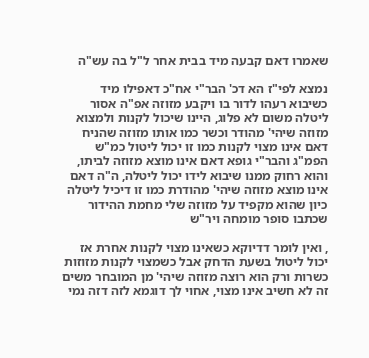שאמרו דאם קבעה מיד בבית אחר ל"ל בה עש"ה

נמצא לפי"ז הא דכ' הבר"י אח"כ דאפילו מיד כשיבוא רעהו לדור בו ויקבע מזוזה אפ"ה אסור ליטלה משום לא פלוג, היינו שיכול לקנות ולמצוא מזוזה שיהי' מהודר וכשר כמו אותו מזוזה שהניח דאם אינו מצוי לקנות כמו זו יכול ליטול כמ"ש הפמ"ג והבר"י גופא דאם אינו מוצא מזוזה לביתו, והוא רחוק ממנו שיבוא לידו יכול ליטלה, ה"ה דאם אינו מוצא מזוזה שיהי' מהודרת כמו זו דיכיל ליטלה כיון שהוא מקפיד על מזוזה שלי מחמת ההידור שכתבו סופר מומחה ויר"ש

, ואין לומר דדיוקא כשאינו מצוי לקנות אחרת אז יכול ליטול בשעת הדחק אבל כשמצוי לקנות מזוזות כשרות ורק הוא רוצה מזוזה שיהי' מן המובחר משים זה לא חשיב אינו מצוי, אחוי לך דוגמא לזה דזה נמי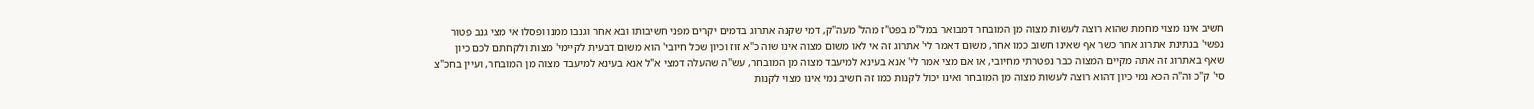חשיב אינו מצוי מחמת שהוא רוצה לעשות מצוה מן המובחר דמבואר במל"מ בפט"ז מהל' מעה"ק, דמי שקנה אתרוג בדמים יקרים מפני חשיבותו ובא אחר וגנבו ממנו ופסלו אי מצי גנב פטור נפשי' בנתינת אתרוג אחר כשר אף שאינו חשוב כמו אחר, משום דאמר לי' אתרוג זה אי לאו משום מצוה אינו שוה כ"א זוז וכיון שכל חיובי' הוא משום דבעית לקיימי' מצות ולקחתם לכם כיון שאף באתרוג זה אתה מקיים המצוה כבר נפטרתי מחיובי, או אם מצי אמר לי' אנא בעינא למיעבד מצוה מן המובחר, עש"ה שהעלה דמצי א"ל אנא בעינא למיעבד מצוה מן המובחר, ועיין בחכ"צ סי' ק"כ וה"ה הכא נמי כיון דהוא רוצה לעשות מצוה מן המובחר ואינו יכול לקנות כמו זה חשיב נמי אינו מצוי לקנות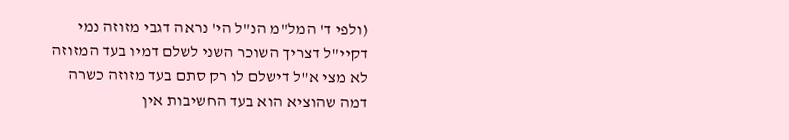(ולפי ד' המל"מ הנ"ל הי' נראה דגבי מזוזה נמי דקיי"ל דצריך השוכר השני לשלם דמיו בעד המזוזה לא מצי א"ל דישלם לו רק סתם בעד מזוזה כשרה דמה שהוציא הוא בעד החשיבות אין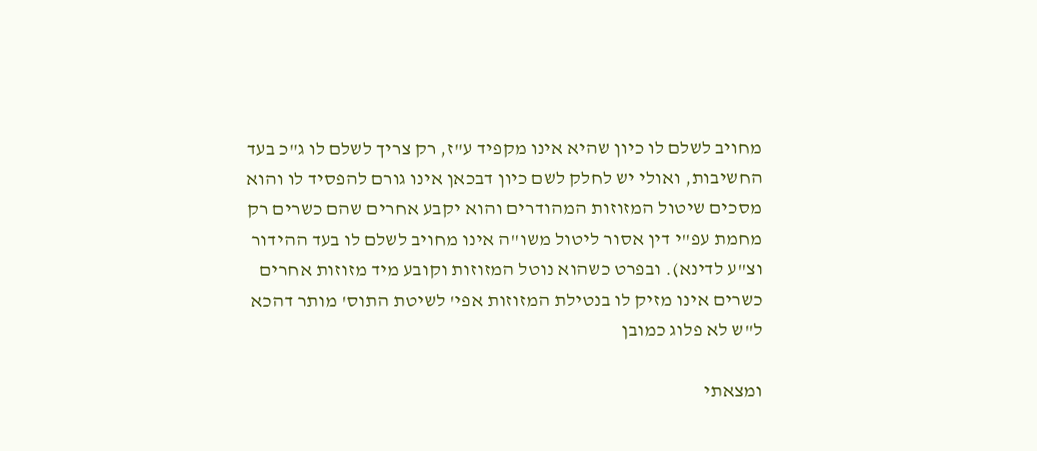מחויב לשלם לו כיון שהיא אינו מקפיד ע"ז, רק צריך לשלם לו ג"כ בעד החשיבות, ואולי יש לחלק לשם כיון דבכאן אינו גורם להפסיד לו והוא מסכים שיטול המזוזות המהודרים והוא יקבע אחרים שהם כשרים רק מחמת עפ"י דין אסור ליטול משו"ה אינו מחויב לשלם לו בעד ההידור וצ"ע לדינא). ובפרט כשהוא נוטל המזוזות וקובע מיד מזוזות אחרים כשרים אינו מזיק לו בנטילת המזוזות אפי' לשיטת התוס' מותר דהכא ל"ש לא פלוג כמובן

ומצאתי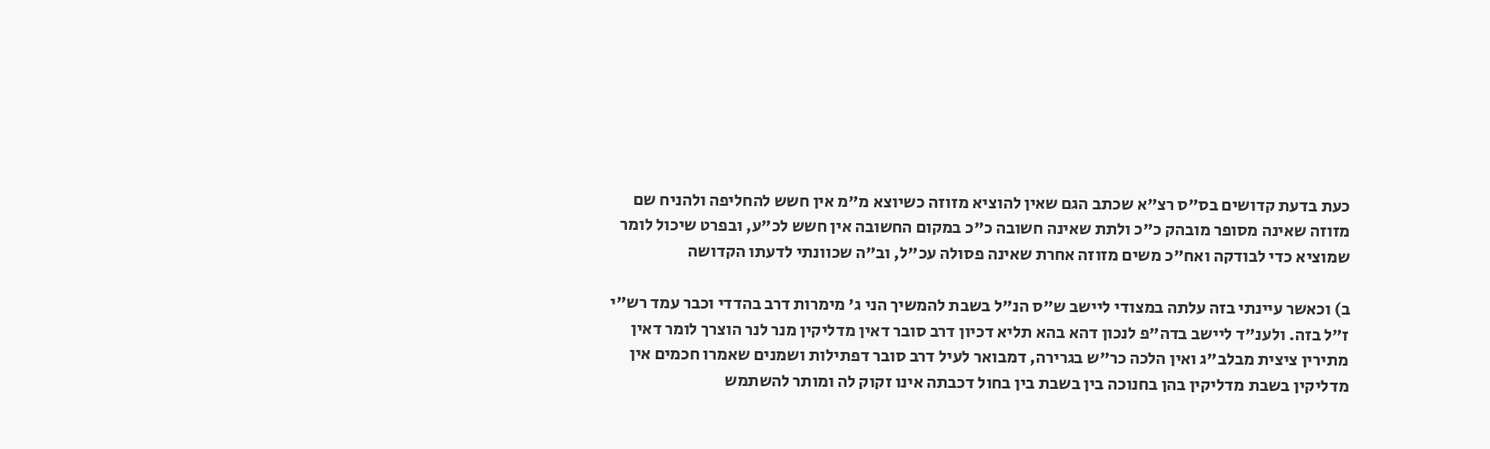כעת בדעת קדושים בס"ס רצ"א שכתב הגם שאין להוציא מזוזה כשיוצא מ"מ אין חשש להחליפה ולהניח שם מזוזה שאינה מסופר מובהק כ"כ ולתת שאינה חשובה כ"כ במקום החשובה אין חשש לכ"ע, ובפרט שיכול לומר שמוציא כדי לבודקה ואח"כ משים מזוזה אחרת שאינה פסולה עכ"ל, וב"ה שכוונתי לדעתו הקדושה

ב) וכאשר עיינתי בזה עלתה במצודי ליישב ש"ס הנ"ל בשבת להמשיך הני ג' מימרות דרב בהדדי וכבר עמד רש"י ז"ל בזה. ולענ"ד ליישב בדה"פ לנכון דהא בהא תליא דכיון דרב סובר דאין מדליקין מנר לנר הוצרך לומר דאין מתירין ציצית מבלב"ג ואין הלכה כר"ש בגרירה, דמבואר לעיל דרב סובר דפתילות ושמנים שאמרו חכמים אין מדליקין בשבת מדליקין בהן בחנוכה בין בשבת בין בחול דכבתה אינו זקוק לה ומותר להשתמש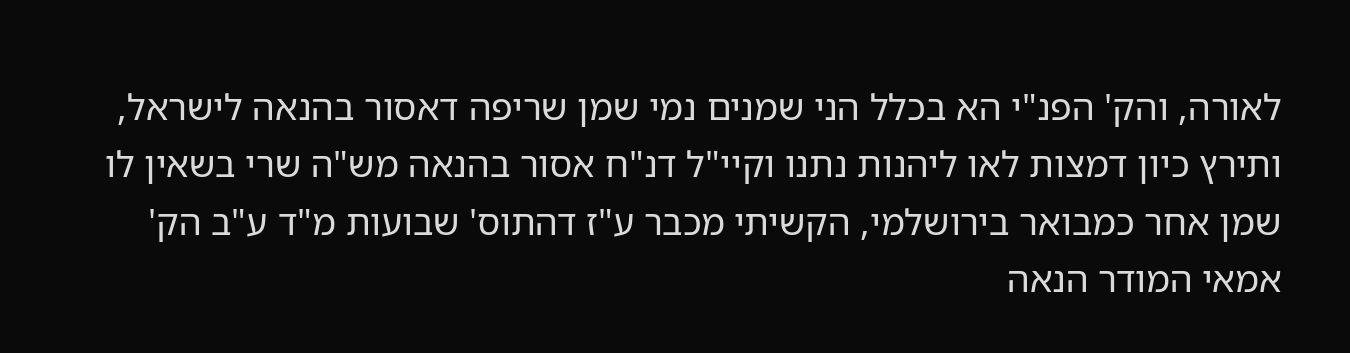לאורה, והק' הפנ"י הא בכלל הני שמנים נמי שמן שריפה דאסור בהנאה לישראל, ותירץ כיון דמצות לאו ליהנות נתנו וקיי"ל דנ"ח אסור בהנאה מש"ה שרי בשאין לו שמן אחר כמבואר בירושלמי, הקשיתי מכבר ע"ז דהתוס' שבועות מ"ד ע"ב הק' אמאי המודר הנאה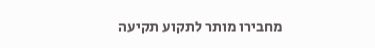מחבירו מותר לתקוע תקיעה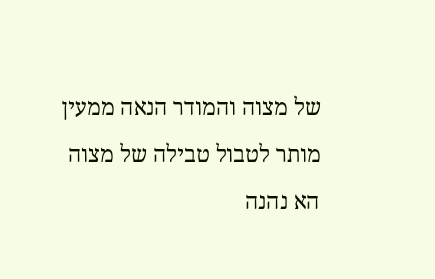של מצוה והמודר הנאה ממעין מותר לטבול טבילה של מצוה הא נהנה